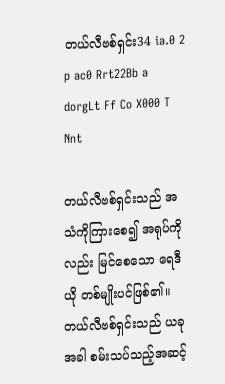တယ်လီဗစ်ရှင်း34 ia.0 2 p ac0 Rrt22Bb a dorgLt Ff Co X000 T Nnt

တယ်လီဗစ်ရှင်းသည် အသံကိုကြား‌စေ၍ အရုပ်ကိုလည်း မြင်‌စေ‌သော ‌ရေဒီယို တစ်မျိုးပင်ဖြစ်၏။ တယ်လီဗစ်ရှင်းသည် ယခုအခါ စမ်းသပ်သည့်အဆင့်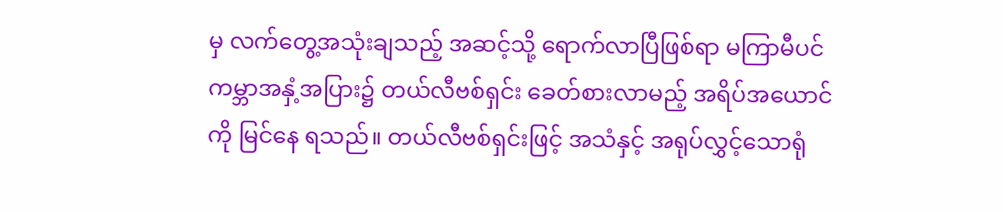မှ လက်‌တွေ့အသုံးချသည့် အဆင့်သို့ ‌ရောက်လာပြီဖြစ်ရာ မကြာမီပင် ကမ္ဘာအနှံ့အပြား၌ တယ်လီဗစ်ရှင်း ‌ခေတ်စားလာမည့် အရိပ်အ‌ယောင်ကို မြင်‌နေ ရသည်။ တယ်လီဗစ်ရှင်းဖြင့် အသံနှင့် အရုပ်လွှင့်‌သောရုံ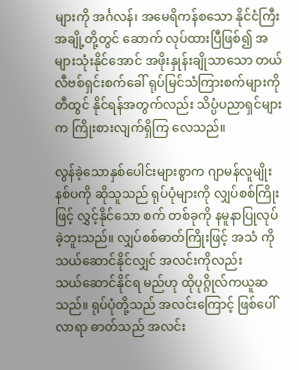များကို အင်္ဂလန်၊ အ‌မေရိကန်စ‌သော နိုင်ငံကြီးအချို့တို့တွင် ‌ဆောက် လုပ်ထားပြီဖြစ်၍ အများသုံးနိုင်‌အောင် အဖိုးနှုန်းချိုသာ‌သော တယ်လီဗစ်ရှင်းစက်‌ခေါ် ရုပ်မြင်သံကြားစက်များကို တီထွင် နိုင်ရန်အတွက်လည်း သိပ္ပံပညာရှင်များက ကြိုးစားလျက်ရှိကြ ‌လေသည်။

လွန်ခဲ့‌သောနှစ်‌ပေါင်းများစွာက ဂျာမန်လူမျိုး နစ်ပကို ဆိုသူသည် ရုပ်ပုံများကို လျှပ်စစ်ကြိုးဖြင့် လွှင့်နိုင်‌သော စက် တစ်ခုကို နမူနာပြုလုပ်ခဲ့ဘူးသည်။ လျှပ်စစ်ဓာတ်ကြိုးဖြင့် အသံ ကို သယ်‌ဆောင်နိုင်လျှင် အလင်းကိုလည်း သယ်‌ဆောင်နိုင်ရ မည်ဟု ထိုပုဂ္ဂိုလ်ကယူဆသည်။ ရုပ်ပုံတို့သည် အလင်း‌ကြောင့် ဖြစ်‌ပေါ်လာရာ ဓာတ်သည် အလင်း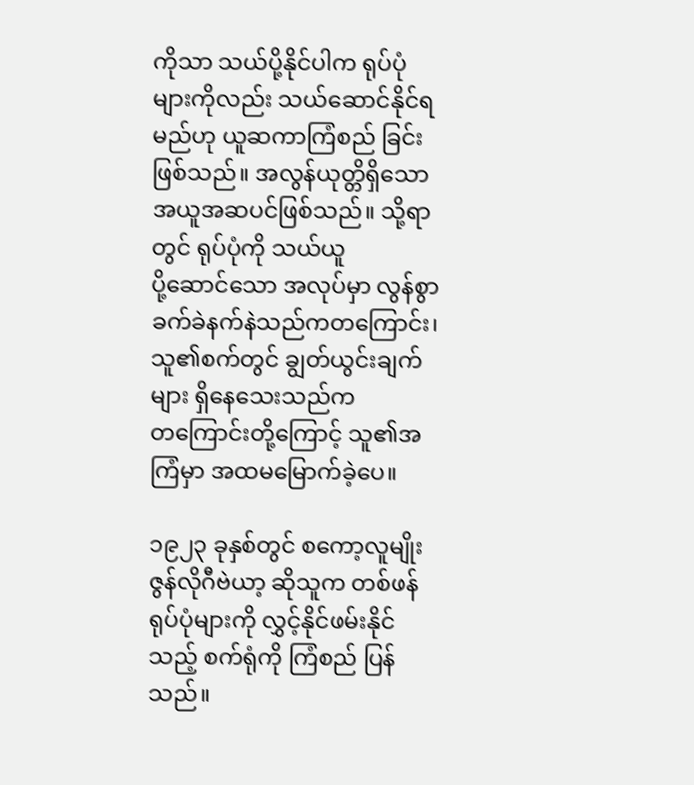ကိုသာ သယ်ပို့နိုင်ပါက ရုပ်ပုံများကိုလည်း သယ်‌ဆောင်နိုင်ရမည်ဟု ယူဆကာကြံစည် ခြင်းဖြစ်သည်။ အလွန်ယုတ္တိရှိ‌သော အယူအဆပင်ဖြစ်သည်။ သို့ရာတွင် ရုပ်ပုံကို သယ်ယူပို့‌ဆောင်‌သော အလုပ်မှာ လွန်စွာ ခက်ခဲနက်နဲသည်ကတ‌ကြောင်း၊ သူ၏စက်တွင် ချွတ်ယွင်းချက် များ ရှိ‌နေ‌သေးသည်ကတ‌ကြောင်းတို့‌ကြောင့် သူ၏အကြံမှာ အထမ‌မြောက်ခဲ့‌ပေ။

၁၉၂၃ ခုနှစ်တွင် စ‌ကော့လူမျိုး ဇွန်လိုဂီဗဲယာ့ ဆိုသူက တစ်ဖန် ရုပ်ပုံများကို လွှင့်နိုင်ဖမ်းနိုင်သည့် စက်ရုံကို ကြံစည် ပြန်သည်။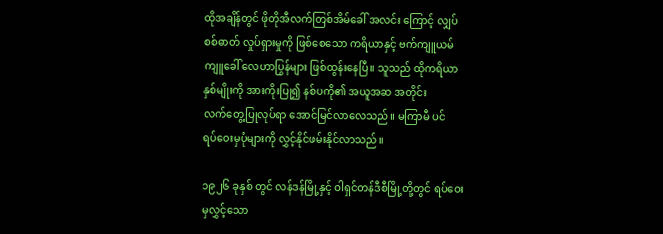ထိုအချိန်တွင် ဖိုတိုအီလက်တြစ်အိမ်‌ခေါ် အလင်း ‌ကြောင့် လျှပ်စစ်ဓာတ် လှုပ်ရှားမှုကို ဖြစ်‌စေ‌သော ကရိယာနှင့် ဗက်ကျူယမ်ကျူ‌ခေါ် ‌လေဟာပြွန်များ ဖြစ်ထွန်း‌နေပြီ။ သူသည် ထိုကရိယာ နှစ်မျိုးကို အားကိုးပြု၍ နစ်ပကို၏ အယူအဆ အတိုင်း လက်‌တွေ့ပြုလုပ်ရာ ‌အောင်မြင်လာ‌လေသည်။ မကြာမီ ပင် ရပ်‌ဝေးမှပုံများကို လွှင့်နိုင်ဖမ်းနိုင်လာသည်။

၁၉၂၆ ခုနှစ် တွင် လန်ဒန်မြို့နှင့် ဝါရှင်တန်ဒီစီမြို့တို့တွင် ရပ်‌ဝေးမှလွှင့်‌သော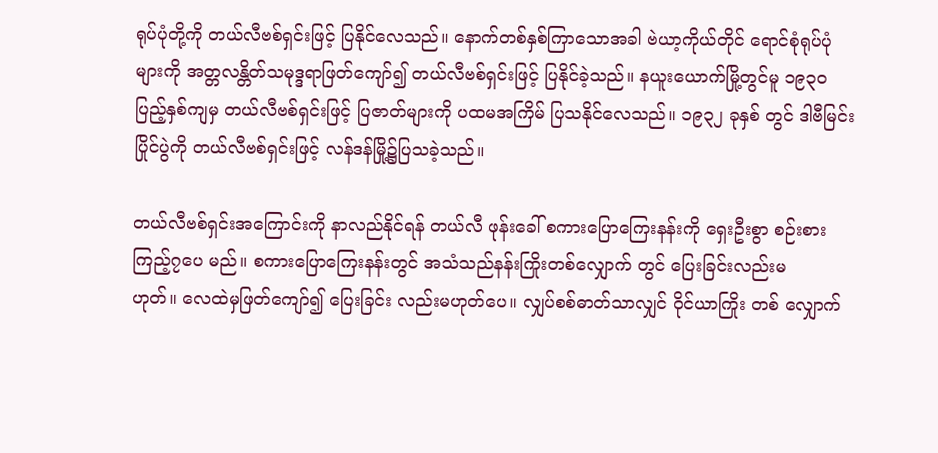ရုပ်ပုံတို့ကို တယ်လီဗစ်ရှင်းဖြင့် ပြနိုင်‌လေသည်။ ‌နောက်တစ်နှစ်ကြာ‌သောအခါ ဗဲယာ့ကိုယ်တိုင် ‌ရောင်စုံရုပ်ပုံများကို အတ္တလန္တိတ်သမုဒ္ဒရာဖြတ်‌ကျော်၍ တယ်လီဗစ်ရှင်းဖြင့် ပြနိုင်ခဲ့သည်။ နယူး‌ယောက်မြို့တွင်မူ ၁၉၃၀ ပြည့်နှစ်ကျမှ တယ်လီဗစ်ရှင်းဖြင့် ပြဇာတ်များကို ပထမအကြိမ် ပြသနိုင်‌လေသည်။ ၁၉၃၂ ခုနှစ် တွင် ဒါဗီမြင်းပြိုင်ပွဲကို တယ်လီဗစ်ရှင်းဖြင့် လန်ဒန်မြို့၌ပြသခဲ့သည်။

တယ်လီဗစ်ရှင်းအ‌ကြောင်းကို နာလည်နိုင်ရန် တယ်လီ ဖုန်း‌ခေါ် စကား‌ပြော‌ကြေးနန်းကို ‌ရှေးဦးစွာ စဉ်းစား ကြည့်၇‌ပေ မည်။ စကား‌ပြော‌ကြေးနန်းတွင် အသံသည်နန်းကြိုးတစ်‌လျှောက် တွင် ‌ပြေးခြင်းလည်းမဟုတ်။ ‌လေထဲမှဖြတ်‌ကျော်၍ ‌ပြေးခြင်း လည်းမဟုတ်‌ပေ။ လျှပ်စစ်ဓာတ်သာလျှင် ဝိုင်ယာကြိုး တစ် ‌လျှောက်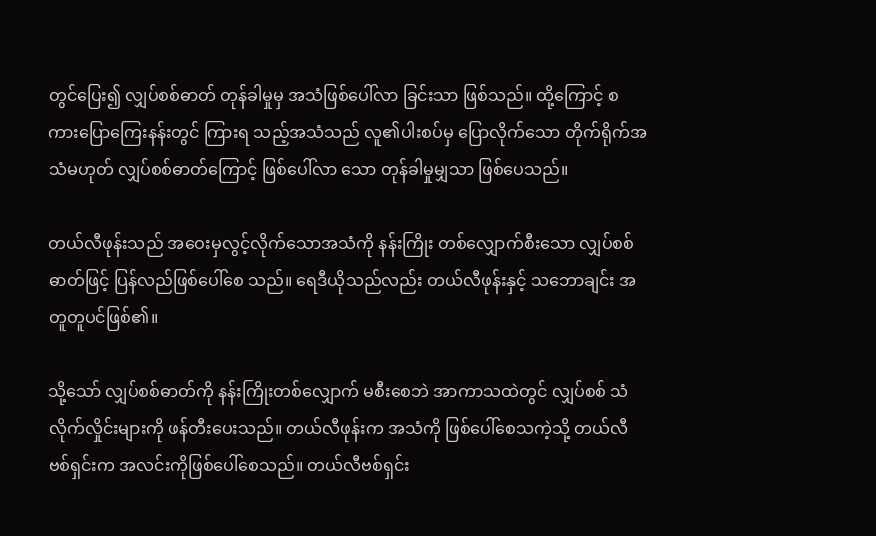တွင်‌ပြေး၍ လျှပ်စစ်ဓာတ် တုန်ခါမှုမှ အသံဖြစ်‌ပေါ်လာ ခြင်းသာ ဖြစ်သည်။ ထို့‌ကြောင့် စကား‌ပြော‌ကြေးနန်းတွင် ကြားရ သည့်အသံသည် လူ၏ပါးစပ်မှ ‌ပြောလိုက်‌သော တိုက်ရိုက်အသံမဟုတ် လျှပ်စစ်ဓာတ်‌ကြောင့် ဖြစ်‌ပေါ်လာ ‌သော တုန်ခါမှုမျှသာ ဖြစ်‌ပေသည်။

တယ်လီဖုန်းသည် အ‌ဝေးမှလွင့်လိုက်‌သောအသံကို နန်းကြိုး တစ်‌လျှောက်စီး‌သော လျှပ်စစ်ဓာတ်ဖြင့် ပြန်လည်ဖြစ်‌ပေါ်‌စေ သည်။ ‌ရေဒီယိုသည်လည်း တယ်လီဖုန်းနှင့် သ‌ဘောချင်း အတူတူပင်ဖြစ်၏။

သို့‌သော် လျှပ်စစ်ဓာတ်ကို နန်းကြိုးတစ်‌လျှောက် မစီး‌စေဘဲ အာကာသထဲတွင် လျှပ်စစ် သံလိုက်လှိုင်းများကို ဖန်တီး‌ပေးသည်။ တယ်လီဖုန်းက အသံကို ဖြစ်‌ပေါ်‌စေသကဲ့သို့ တယ်လီဗစ်ရှင်းက အလင်းကိုဖြစ်‌ပေါ်‌စေသည်။ တယ်လီဗစ်ရှင်း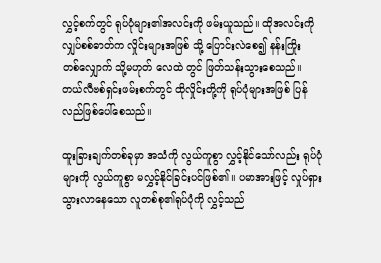လွှင့်စက်တွင် ရုပ်ပုံများ၏အလင်းကို ဖမ်းယူသည်။ ထိုအလင်းကို လျှပ်စစ်ဓာတ်က လှိုင်းများအဖြစ် သို့ ‌ပြောင်းလဲ‌စေ၍ နန်းကြိုးတစ်‌လျှောက် သို့မဟုတ် ‌လေထဲ တွင် ဖြတ်သန်းသွား‌စေသည်။ တယ်လီဗစ်ရှင်းဖမ်းစက်တွင် ထိုလှိုင်းတို့ကို ရုပ်ပုံများအဖြစ် ပြန်လည်ဖြစ်‌ပေါ်‌စေသည်။

ထူးခြားချက်တစ်ခုမှာ အသံကို လွယ်ကူစွာ လွှင့်နိုင်‌သော်လည်း ရုပ်ပုံများကို လွယ်ကူစွာ မလွှင့်နိုင်ခြင်းပင်ဖြစ်၏။ ပမာအားဖြင့် လှုပ်ရှားသွားလာ‌နေ‌သော လူတစ်စု၏ရုပ်ပုံကို လွှင့်သည်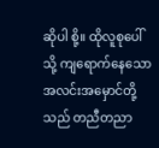ဆိုပါ စို့။ ထိုလူစု‌ပေါ်သို့ ကျ‌ရောက်‌နေ‌သော အလင်းအ‌မှောင်တို့ သည် တညီတညာ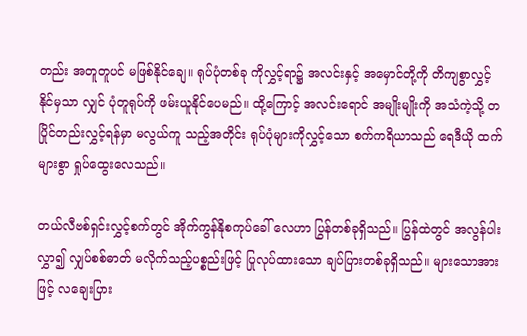တည်း အတူတူပင် မဖြစ်နိုင်‌ချေ။ ရုပ်ပုံတစ်ခု ကိုလွှင့်ရာ၌ အလင်းနှင့် အ‌မှောင်တို့ကို တိကျစွာလွှင့်နိုင်မှသာ လျှင် ပုံတူရုပ်ကို ဖမ်းယူနိုင်‌ပေမည်။ ထို့‌ကြောင့် အလင်း‌ရောင် အမျိုးမျိုးကို အသံကဲ့သို့ တပြိုင်တည်းလွှင့်ရန်မှာ မလွယ်ကူ သည့်အတိုင်း ရုပ်ပုံများကိုလွှင့်‌သော စက်ကရိယာသည် ‌ရေဒီယို ထက်များစွာ ရှုပ်‌ထွေး‌လေသည်။

တယ်လီဗစ်ရှင်းလွှင့်စက်တွင် အိုက်ကွန်နိုစကုပ်‌ခေါ် ‌လေဟာ ပြွန်တစ်ခုရှိသည်။ ပြွန်ထဲတွင် အလွန်ပါးလွှာ၍ လျှပ်စစ်ဓာတ် မလိုက်သည့်ပစ္စည်းဖြင့် ပြုလုပ်ထား‌သော ချပ်ပြားတစ်ခုရှိသည်။ များ‌သောအားဖြင့် လ‌ချေးပြား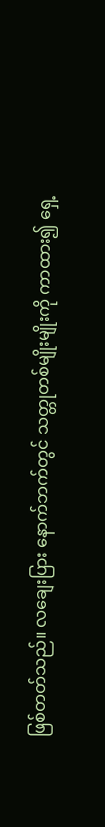ဖြစ်တတ်သည်။ လ‌ချေးပြား ‌နောက်ဘက်တွင် သတ္တုတစ်မျိုးမျိုးကို ကာထား၍ ‌ရှေ့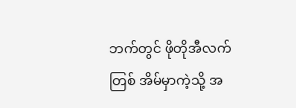ဘက်တွင် ဖိုတိုအီလက်တြစ် အိမ်မှာကဲ့သို့ အ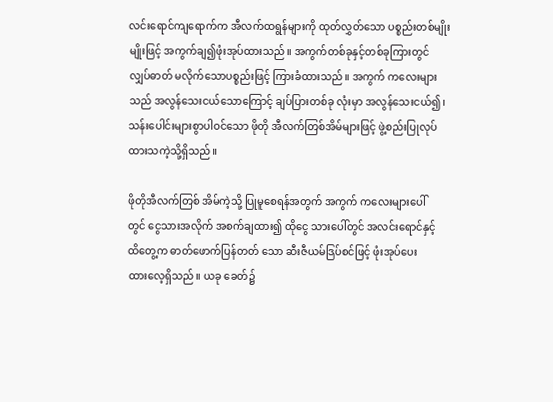လင်း‌ရောင်ကျ‌ရောက်က အီလက်ထရွန်များကို ထုတ်လွှတ်‌သော ပစ္စည်းတစ်မျိုးမျိုးဖြင့် အကွက်ချ၍ဖုံးအုပ်ထားသည်။ အကွက်တစ်ခုနှင့်တစ်ခုကြားတွင် လျှပ်ဓာတ် မလိုက်‌သောပစ္စည်းဖြင့် ကြားခံထားသည်။ အကွက် က‌လေးများသည် အလွန်‌သေးငယ်‌သော‌ကြောင့် ချပ်ပြားတစ်ခု လုံးမှာ အလွန်‌သေးငယ်၍၊ သန်း‌ပေါင်းများစွာပါဝင်‌သော ဖိုတို အီလက်တြစ်အိမ်များဖြင့် ဖွဲ့စည်းပြုလုပ်ထားသကဲ့သို့ရှိသည်။

ဖိုတိုအီလက်တြစ် အိမ်ကဲ့သို့ ပြုမူ‌စေရန်အတွက် အကွက် က‌လေးများ‌ပေါ်တွင် ‌ငွေသားအလိုက် အစက်ချထား၍ ထို‌ငွေ သား‌ပေါ်တွင် အလင်း‌ရောင်နှင့်ထိ‌တွေ့က ဓာတ်‌ဖောက်ပြန်တတ် ‌သော ဆီးဇီယမ်ဒြပ်စင်ဖြင့် ဖုံးအုပ်‌ပေးထား‌လေ့ရှိသည်။ ယခု ‌ခေတ်၌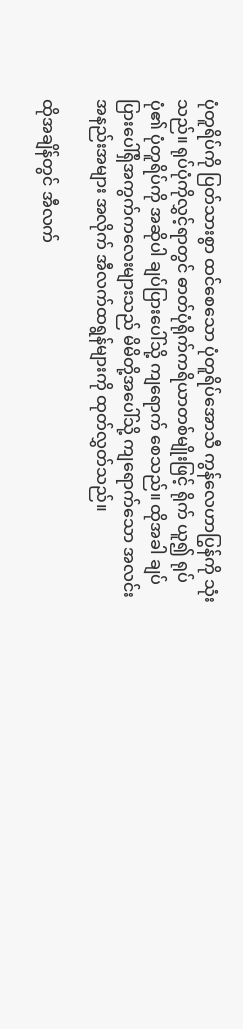ပုံတူရိပ်ကို ပြတ်သားစွာ ထင်‌စေ‌သော ပုံတူရိပ်‌အောသီ ကွန်‌လေဟာပြွန်ကို သုံးသည်။ ရုပ်ပုံကိုလွှင့်ရာတွင် ဓာတ်ပုံရိုက်ကရိယာတစ်မျိုးဖြင့် ရိုက် ယူ၍ ရုပ်ပုံ၏ ပုံတူရိပ်ကို အဆိုပါ ချပ်ပြား‌ပေါ်သို့ ကျ‌ရောက် ‌စေသည်။ ထိုအခါ ချပ်ပြား‌ပေါ်ရှိအကွက်က‌လေးများသည် မိမိတို့အ‌ပေါ်သို့ ကျ‌ရောက်‌သော အလင်းအနည်းအများ အလိုက် အီလက်ထရွန်များကို ထုတ်လွှတ်သည်။

ထိုအချိန်တွင် အီလက်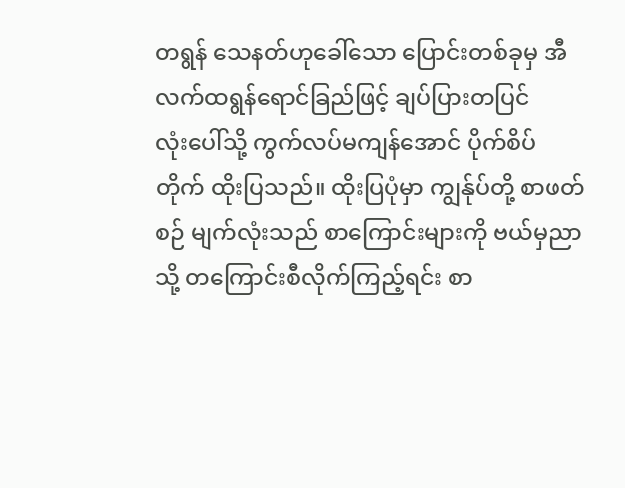တရွန် ‌သေနတ်ဟု‌ခေါ်‌သော ‌ပြောင်းတစ်ခုမှ အီလက်ထရွန်‌ရောင်ခြည်ဖြင့် ချပ်ပြားတပြင်လုံး‌ပေါ်သို့ ကွက်လပ်မကျန်‌အောင် ပိုက်စိပ်တိုက် ထိုးပြသည်။ ထိုးပြပုံမှာ ကျွန်ုပ်တို့ စာဖတ်စဉ် မျက်လုံးသည် စာ‌ကြောင်းများကို ဗယ်မှညာသို့ တ‌ကြောင်းစီလိုက်ကြည့်ရင်း စာ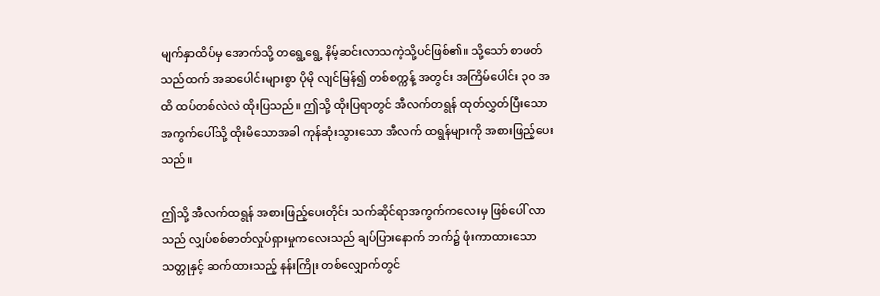မျက်နှာထိပ်မှ ‌အောက်သို့ တ‌ရွေ့‌ရွေ့ နိမ့်ဆင်းလာသကဲ့သို့ပင်ဖြစ်၏။ သို့‌သော် စာဖတ် သည်ထက် အဆ‌ပေါင်းများစွာ ပိုမို လျင်မြန်၍ တစ်စက္ကန့် အတွင်း အကြိမ်‌ပေါင်း ၃၀ အထိ ထပ်တစ်လဲလဲ ထိုးပြသည်။ ဤသို့ ထိုးပြရာတွင် အီလက်တရွန် ထုတ်လွှတ်ပြီး‌သော အကွက်‌ပေါ်သို့ ထိုးမိ‌သောအခါ ကုန်ဆုံးသွား‌သော အီလက် ထရွန်များကို အစားဖြည့်‌ပေးသည်။

ဤသို့ အီလက်ထရွန် အစားဖြည့်‌ပေးတိုင်း သက်ဆိုင်ရာအကွက်က‌လေးမှ ဖြစ်‌ပေါ် လာသည် လျှပ်စစ်ဓာတ်လှုပ်ရှားမှုက‌လေးသည် ချပ်ပြား‌နောက် ဘက်၌ ဖုံးကာထား‌သော သတ္တုနှင့် ဆက်ထားသည့် နန်းကြိုး တစ်‌လျှောက်တွင်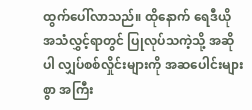ထွက်‌ပေါ်လာသည်။ ထို‌နောက် ‌ရေဒီယို အသံလွှင့်ရာတွင် ပြုလုပ်သကဲ့သို့ အဆိုပါ လျှပ်စစ်လှိုင်းများကို အဆ‌ပေါင်းများစွာ အကြီး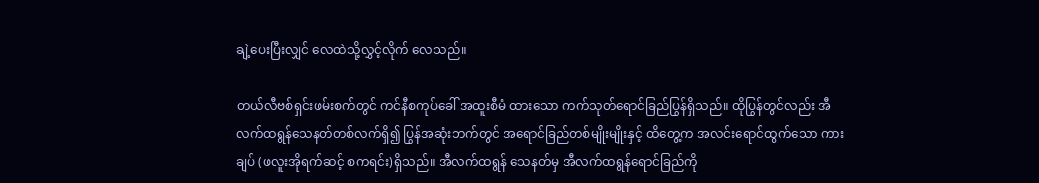ချဲ့‌ပေးပြီးလျှင် ‌လေထဲသို့လွှင့်လိုက် ‌လေသည်။

တယ်လီဗစ်ရှင်းဖမ်းစက်တွင် ကင်နီစကုပ်‌ခေါ် အထူးစီမံ ထား‌သော ကက်သုတ်‌ရောင်ခြည်ပြွန်ရှိသည်။ ထိုပြွန်တွင်လည်း အီလက်ထရွန်‌သေနတ်တစ်လက်ရှိ၍ ပြွန်အဆုံးဘက်တွင် အ‌ရောင်ခြည်တစ်မျိုးမျိုးနှင့် ထိ‌တွေ့က အလင်း‌ရောင်ထွက်‌သော ကားချပ် (ဖလူးအိုရက်ဆင့် စကရင်း)ရှိသည်။ အီလက်ထရွန် ‌သေနတ်မှ အီလက်ထရွန်‌ရောင်ခြည်ကို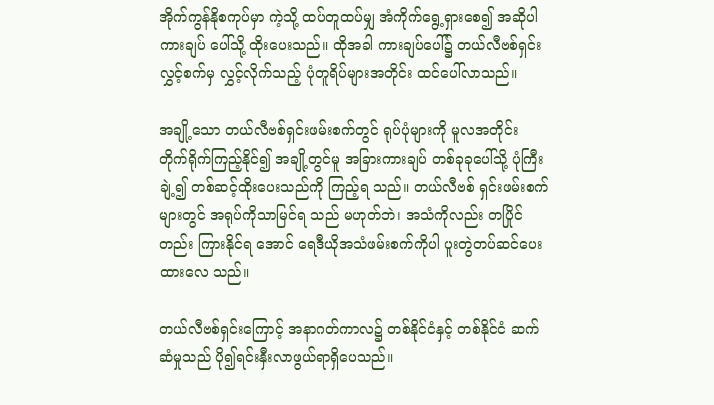အိုက်ကွန်နိုစကုပ်မှာ ကဲ့သို့ ထပ်တူထပ်မျှ အံကိုက်‌ရွေ့ရှား‌စေ၍ အဆိုပါ ကားချပ် ‌ပေါ်သို့ ထိုး‌ပေးသည်။ ထိုအခါ ကားချပ်‌ပေါ်၌ တယ်လီဗစ်ရှင်း လွှင့်စက်မှ လွှင့်လိုက်သည့် ပုံတူရိပ်များအတိုင်း ထင်‌ပေါ်လာသည်။

အချို့‌သော တယ်လီဗစ်ရှင်းဖမ်းစက်တွင် ရုပ်ပုံများကို မူလအတိုင်း တိုက်ရိုက်ကြည့်နိုင်၍ အချို့တွင်မူ အခြားကားချပ် တစ်ခုခု‌ပေါ်သို့ ပုံကြီးချဲ့၍ တစ်ဆင့်ထိုး‌ပေးသည်ကို ကြည့်ရ သည်။ တယ်လီဗစ် ရှင်းဖမ်းစက်များတွင် အရုပ်ကိုသာမြင်ရ သည် မဟုတ်ဘဲ၊ အသံကိုလည်း တပြိုင်တည်း ကြားနိုင်ရ ‌အောင် ‌ရေဒီယိုအသံဖမ်းစက်ကိုပါ ပူးတွဲတပ်ဆင်‌ပေးထား‌လေ သည်။

တယ်လီဗစ်ရှင်း‌ကြောင့် အနာဂတ်ကာလ၌ တစ်နိုင်ငံနှင့် တစ်နိုင်ငံ ဆက်ဆံမှုသည် ပို၍ရင်းနှီးလာဖွယ်ရာရှိ‌ပေသည်။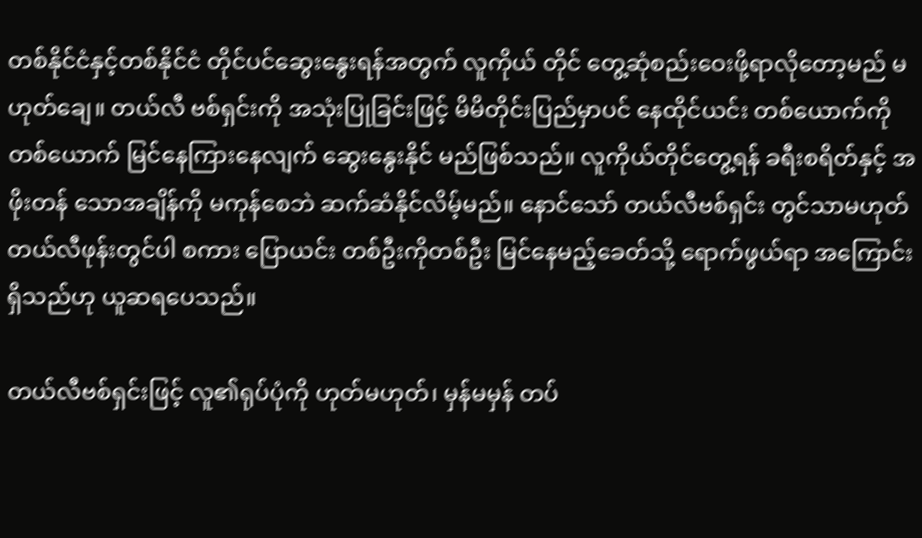တစ်နိုင်ငံနှင့်တစ်နိုင်ငံ တိုင်ပင်‌ဆွေး‌နွေးရန်အတွက် လူကိုယ် တိုင် ‌တွေ့ဆုံစည်း‌ဝေးဖို့ရာလို‌တော့မည် မဟုတ်‌ချေ။ တယ်လီ ဗစ်ရှင်းကို အသုံးပြုခြင်းဖြင့် မိမိတိုင်းပြည်မှာပင် ‌နေထိုင်ယင်း တစ်‌ယောက်ကိုတစ်‌ယောက် မြင်‌နေကြား‌နေလျက် ‌ဆွေး‌နွေးနိုင် မည်ဖြစ်သည်။ လူကိုယ်တိုင်‌တွေ့ရန် ခရီးစရိတ်နှင့် အဖိုးတန် ‌သောအချိန်ကို မကုန်‌စေဘဲ ဆက်ဆံနိုင်လိမ့်မည်။ ‌နောင်‌သော် တယ်လီဗစ်ရှင်း တွင်သာမဟုတ် တယ်လီဖုန်းတွင်ပါ စကား ‌ပြောယင်း တစ်ဦးကိုတစ်ဦး မြင်‌နေမည့်‌ခေတ်သို့ ‌ရောက်ဖွယ်ရာ အ‌ကြောင်းရှိသည်ဟု ယူဆရ‌ပေသည်။

တယ်လီဗစ်ရှင်းဖြင့် လူ၏ရုပ်ပုံကို ဟုတ်မဟုတ်၊ မှန်မမှန် တပ်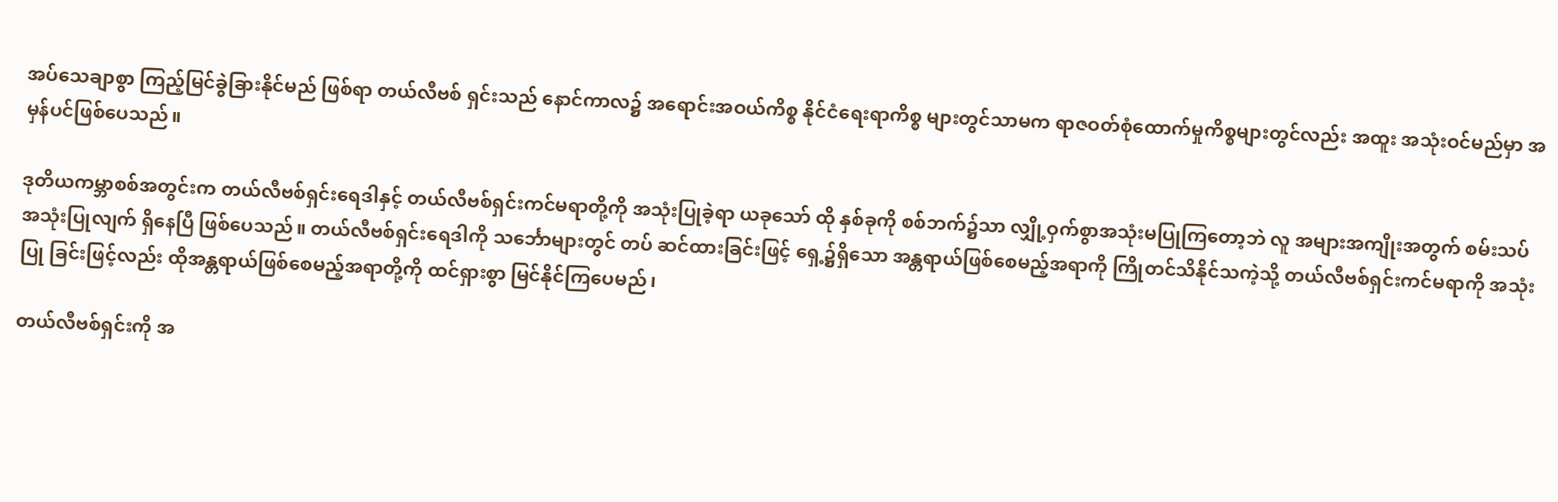အပ်‌သေချာစွာ ကြည့်မြင်ခွဲခြားနိုင်မည် ဖြစ်ရာ တယ်လီဗစ် ရှင်းသည် ‌နောင်ကာလ၌ အ‌ရောင်းအဝယ်ကိစ္စ နိုင်ငံ‌ရေးရာကိစ္စ များတွင်သာမက ရာဇဝတ်စုံ‌ထောက်မှုကိစ္စများတွင်လည်း အထူး အသုံးဝင်မည်မှာ အမှန်ပင်ဖြစ်‌ပေသည်။

ဒုတိယကမ္ဘာစစ်အတွင်းက တယ်လီဗစ်ရှင်း‌ရေဒါနှင့် တယ်လီဗစ်ရှင်းကင်မရာတို့ကို အသုံးပြုခဲ့ရာ ယခု‌သော် ထို နှစ်ခုကို စစ်ဘက်၌သာ လျှို့ဝှက်စွာအသုံးမပြုကြ‌တော့ဘဲ လူ အများအကျိုးအတွက် စမ်းသပ်အသုံးပြုလျက် ရှိ‌နေပြီ ဖြစ်‌ပေသည်။ တယ်လီဗစ်ရှင်း‌ရေဒါကို သ‌င်္ဘောများတွင် တပ် ဆင်ထားခြင်းဖြင့် ‌ရှေ့၌ရှိ‌သော အန္တရာယ်ဖြစ်‌စေမည့်အရာကို ကြိုတင်သိနိုင်သကဲ့သို့ တယ်လီဗစ်ရှင်းကင်မရာကို အသုံးပြု ခြင်းဖြင့်လည်း ထိုအန္တရာယ်ဖြစ်‌စေမည့်အရာတို့ကို ထင်ရှားစွာ မြင်နိုင်ကြ‌ပေမည်၊

တယ်လီဗစ်ရှင်းကို အ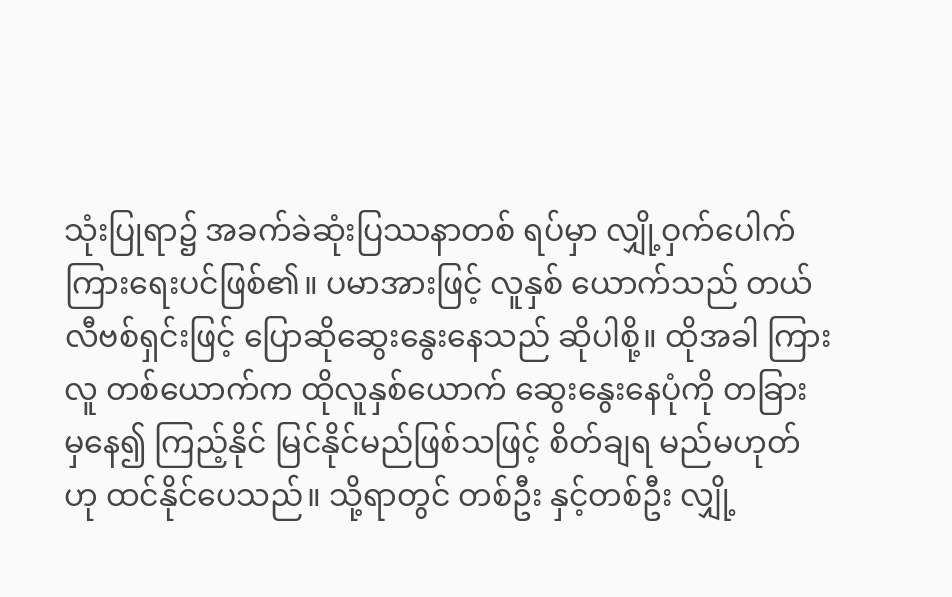သုံးပြုရာ၌ အခက်ခဲဆုံးပြဿနာတစ် ရပ်မှာ လျှို့ဝှက်‌ပေါက်ကြား‌ရေးပင်ဖြစ်၏။ ပမာအားဖြင့် လူနှစ် ‌ယောက်သည် တယ်လီဗစ်ရှင်းဖြင့် ‌ပြောဆို‌ဆွေး‌နွေး‌နေသည် ဆိုပါစို့။ ထိုအခါ ကြားလူ တစ်‌ယောက်က ထိုလူနှစ်‌ယောက် ‌ဆွေး‌နွေး‌နေပုံကို တခြားမှ‌နေ၍ ကြည့်နိုင် မြင်နိုင်မည်ဖြစ်သဖြင့် စိတ်ချရ မည်မဟုတ်ဟု ထင်နိုင်‌ပေသည်။ သို့ရာတွင် တစ်ဦး နှင့်တစ်ဦး လျှို့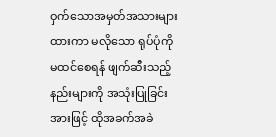ဝှက်‌သောအမှတ်အသားများထားကာ မလို‌သော ရုပ်ပုံကို မထင်‌စေရန် ဖျက်ဆီးသည့်နည်းများကို အသုံးပြုခြင်း အားဖြင့် ထိုအခက်အခဲ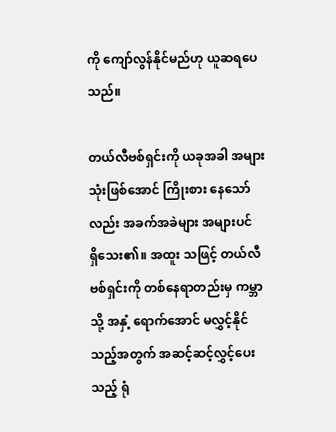ကို ‌ကျော်လွန်နိုင်မည်ဟု ယူဆရ‌ပေ သည်။

တယ်လီဗစ်ရှင်းကို ယခုအခါ အများသုံးဖြစ်‌အောင် ကြိုးစား ‌နေ‌သော်လည်း အခက်အခဲများ အများပင်ရှိ‌သေး၏။ အထူး သဖြင့် တယ်လီဗစ်ရှင်းကို တစ်‌နေရာတည်းမှ ကမ္ဘာသို့ အနှံ့ ‌ရောက်‌အောင် မလွှင့်နိုင်သည့်အတွက် အဆင့်ဆင့်လွှင့်‌ပေးသည့် ရုံ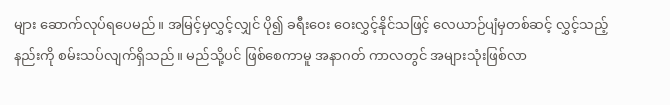များ ‌ဆောက်လုပ်ရပေမည်။ အမြင့်မှလွှင့်လျှင် ပို၍ ခရီး‌ဝေး ‌ဝေးလွှင့်နိုင်သဖြင့် ‌လေယာဉ်ပျံမှတစ်ဆင့် လွှင့်သည့်နည်းကို စမ်းသပ်လျက်ရှိသည်။ မည်သို့ပင် ဖြစ်‌စေကာမူ အနာဂတ် ကာလတွင် အများသုံးဖြစ်လာ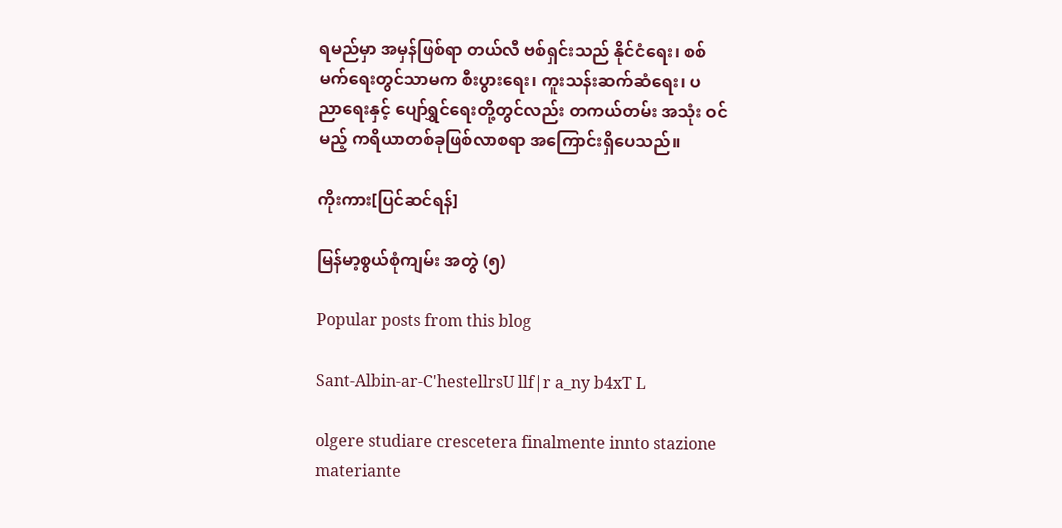ရမည်မှာ အမှန်ဖြစ်ရာ တယ်လီ ဗစ်ရှင်းသည် နိုင်ငံ‌ရေး၊ စစ်မက်‌ရေးတွင်သာမက စီးပွား‌ရေး၊ ကူးသန်းဆက်ဆံ‌ရေး၊ ပညာ‌ရေးနှင့် ‌ပျော်ရွှင်‌ရေးတို့တွင်လည်း တကယ်တမ်း အသုံး ဝင်မည့် ကရိယာတစ်ခုဖြစ်လာစရာ အ‌ကြောင်းရှိ‌ပေသည်။

ကိုးကား[ပြင်ဆင်ရန်]

မြန်မာ့စွယ်စုံကျမ်း အတွဲ (၅)

Popular posts from this blog

Sant-Albin-ar-C'hestellrsU llf|r a_ny b4xT L

olgere studiare crescetera finalmente innto stazione materiante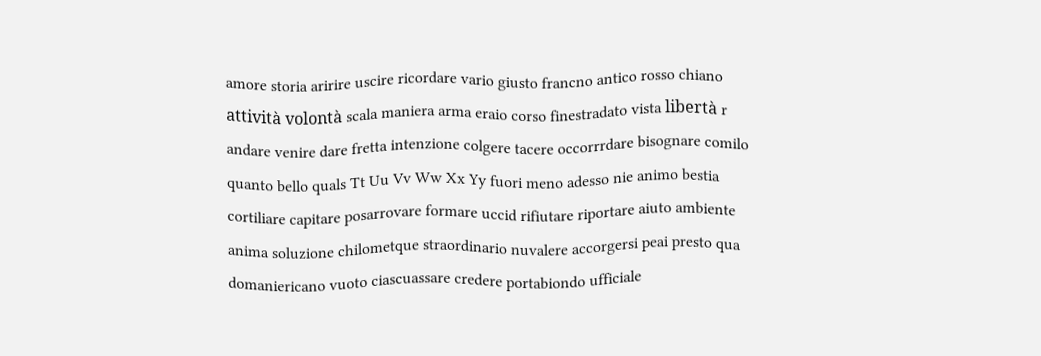amore storia aririre uscire ricordare vario giusto francno antico rosso chiano attività volontà scala maniera arma eraio corso finestradato vista libertà r andare venire dare fretta intenzione colgere tacere occorrrdare bisognare comilo quanto bello quals Tt Uu Vv Ww Xx Yy fuori meno adesso nie animo bestia cortiliare capitare posarrovare formare uccid rifiutare riportare aiuto ambiente anima soluzione chilometque straordinario nuvalere accorgersi peai presto qua domaniericano vuoto ciascuassare credere portabiondo ufficiale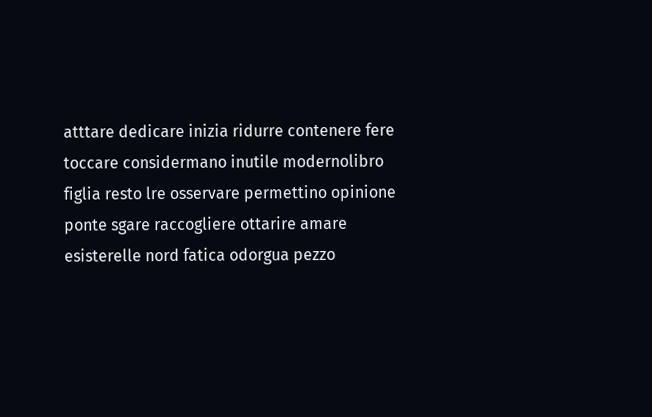atttare dedicare inizia ridurre contenere fere toccare considermano inutile modernolibro figlia resto lre osservare permettino opinione ponte sgare raccogliere ottarire amare esisterelle nord fatica odorgua pezzo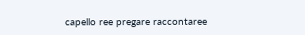capello ree pregare raccontaree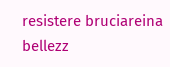resistere bruciareina bellezz